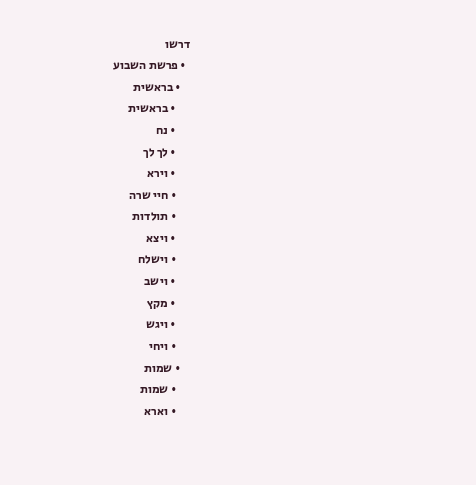דרשו
  • פרשת השבוע
    • בראשית
      • בראשית
      • נח
      • לך לך
      • וירא
      • חיי שרה
      • תולדות
      • ויצא
      • וישלח
      • וישב
      • מקץ
      • ויגש
      • ויחי
    • שמות
      • שמות
      • וארא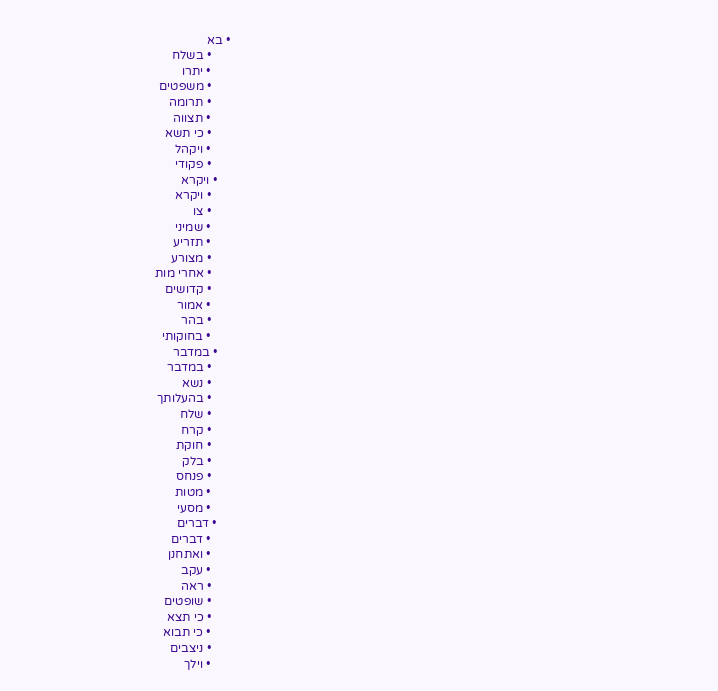• בא
      • בשלח
      • יתרו
      • משפטים
      • תרומה
      • תצווה
      • כי תשא
      • ויקהל
      • פקודי
    • ויקרא
      • ויקרא
      • צו
      • שמיני
      • תזריע
      • מצורע
      • אחרי מות
      • קדושים
      • אמור
      • בהר
      • בחוקותי
    • במדבר
      • במדבר
      • נשא
      • בהעלותך
      • שלח
      • קרח
      • חוקת
      • בלק
      • פנחס
      • מטות
      • מסעי
    • דברים
      • דברים
      • ואתחנן
      • עקב
      • ראה
      • שופטים
      • כי תצא
      • כי תבוא
      • ניצבים
      • וילך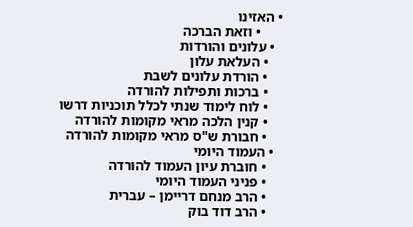• האזינו
      • וזאת הברכה
  • עלונים והורדות
    • העלאת עלון
    • הורדת עלונים לשבת
    • ברכות ותפילות להורדה
    • לוח לימוד שנתי לכלל תוכניות דרשו
    • קנין הלכה מראי מקומות להורדה
    • חבורת ש"ס מראי מקומות להורדה
  • העמוד היומי
    • חוברת עיון העמוד להורדה
    • פניני העמוד היומי
    • הרב מנחם דריימן – עברית
    • הרב דוד בוק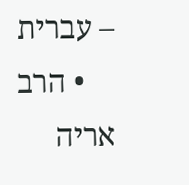– עברית
    • הרב אריה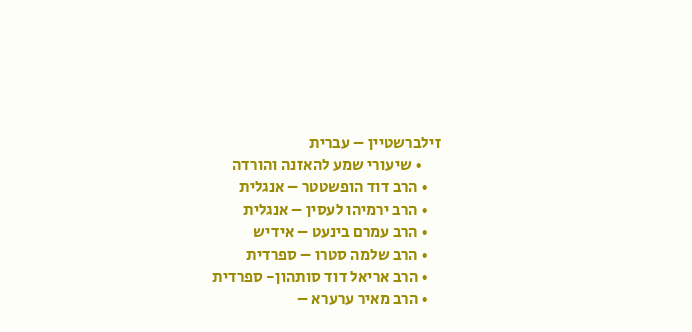זילברשטיין – עברית
      • שיעורי שמע להאזנה והורדה
    • הרב דוד הופשטטר – אנגלית
    • הרב ירמיהו לעסין – אנגלית
    • הרב עמרם בינעט – אידיש
    • הרב שלמה סטרו – ספרדית
    • הרב אריאל דוד סותהון- ספרדית
    • הרב מאיר ערערא –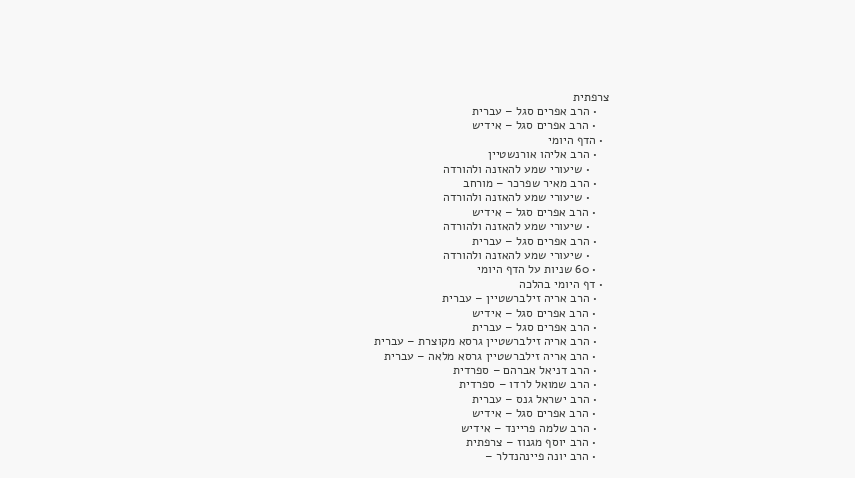צרפתית
    • הרב אפרים סגל – עברית
    • הרב אפרים סגל – אידיש
  • הדף היומי
    • הרב אליהו אורנשטיין
      • שיעורי שמע להאזנה ולהורדה
    • הרב מאיר שפרכר – מורחב
      • שיעורי שמע להאזנה ולהורדה
    • הרב אפרים סגל – אידיש
      • שיעורי שמע להאזנה ולהורדה
    • הרב אפרים סגל – עברית
      • שיעורי שמע להאזנה ולהורדה
    • 60 שניות על הדף היומי
  • דף היומי בהלכה
    • הרב אריה זילברשטיין – עברית
    • הרב אפרים סגל – אידיש
    • הרב אפרים סגל – עברית
    • הרב אריה זילברשטיין גרסא מקוצרת – עברית
    • הרב אריה זילברשטיין גרסא מלאה – עברית
    • הרב דניאל אברהם – ספרדית
    • הרב שמואל לרדו – ספרדית
    • הרב ישראל גנס – עברית
    • הרב אפרים סגל – אידיש
    • הרב שלמה פריינד – אידיש
    • הרב יוסף מגנוז – צרפתית
    • הרב יונה פיינהנדלר –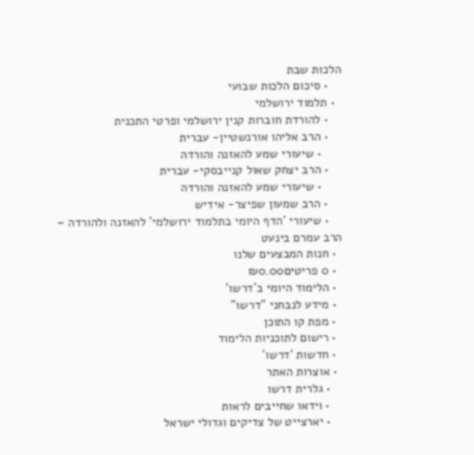הלכות שבת
    • סיכום הלכות שבועי
  • תלמוד ירושלמי
    • להורדת חוברות קנין ירושלמי ופרטי התכנית
    • הרב אליהו אורנשטיין- עברית
      • שיעורי שמע להאזנה והורדה
    • הרב יצחק שאול קנייבסקי- עברית
      • שיעורי שמע להאזנה והורדה
    • הרב שמעון שפיצר- אידיש
    • שיעורי 'הדף היומי בתלמוד ירושלמי' להאזנה ולהורדה – הרב עמרם בינעט
  • חנות המבצעים שלנו
  • 0 פריטים₪0.00
  • הלימוד היומי ב'דרשו'
  • מידע לנבחני "דרשו"
  • מפת קו התוכן
  • רישום לתוכניות הלימוד
  • חדשות ‘דרשו’
  • אוצרות האתר
    • גלרית דרשו
    • וידאו שחייבים לראות
    • יארצייט של צדיקים וגדולי ישראל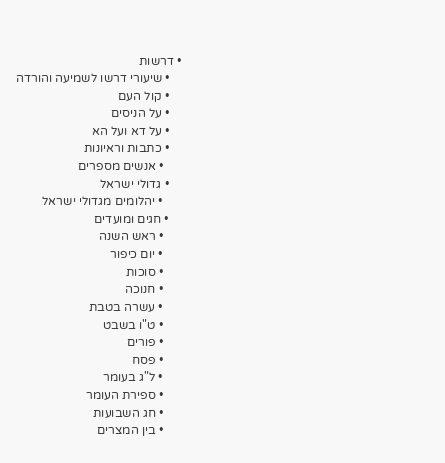• דרשות
    • שיעורי דרשו לשמיעה והורדה
    • קול העם
    • על הניסים
    • על דא ועל הא
    • כתבות וראיונות
      • אנשים מספרים
    • גדולי ישראל
      • יהלומים מגדולי ישראל
    • חגים ומועדים
      • ראש השנה
      • יום כיפור
      • סוכות
      • חנוכה
      • עשרה בטבת
      • ט"ו בשבט
      • פורים
      • פסח
      • ל"ג בעומר
      • ספירת העומר
      • חג השבועות
      • בין המצרים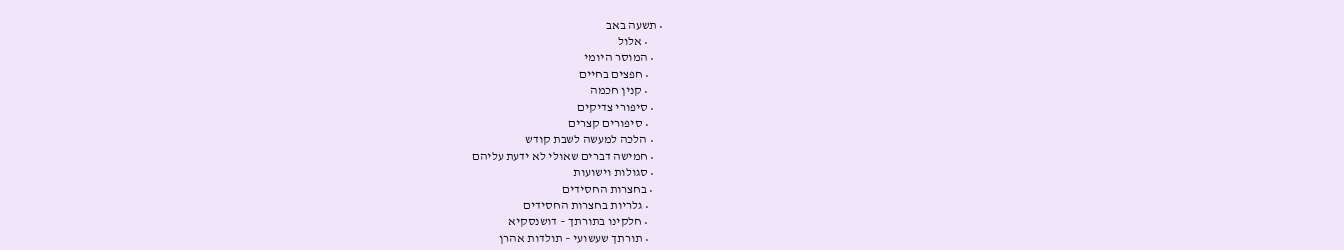• תשעה באב
      • אלול
    • המוסר היומי
      • חפצים בחיים
      • קנין חכמה
    • סיפורי צדיקים
      • סיפורים קצרים
    • הלכה למעשה לשבת קודש
    • חמישה דברים שאולי לא ידעת עליהם
    • סגולות וישועות
    • בחצרות החסידים
      • גלריות בחצרות החסידים
      • חלקינו בתורתך – דושנסקיא
      • תורתך שעשועי – תולדות אהרן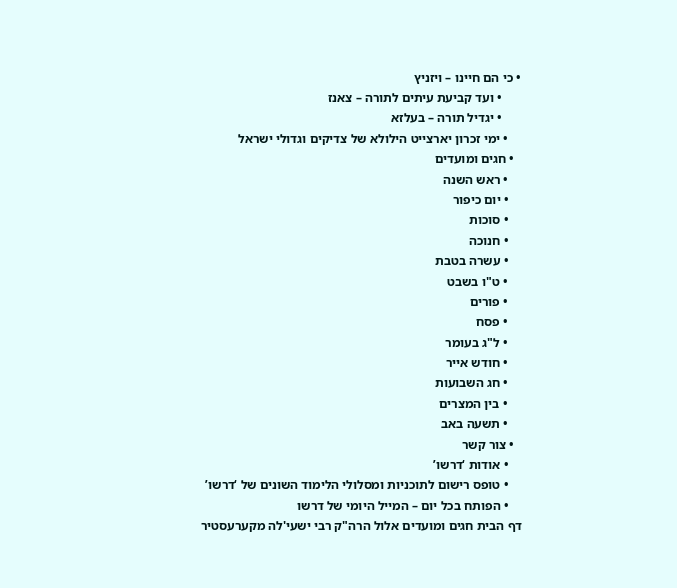• כי הם חיינו – ויזניץ
      • ועד קביעת עיתים לתורה – צאנז
      • יגדיל תורה – בעלזא
    • ימי זכרון יארצייט הילולא של צדיקים וגדולי ישראל
  • חגים ומועדים
    • ראש השנה
    • יום כיפור
    • סוכות
    • חנוכה
    • עשרה בטבת
    • ט"ו בשבט
    • פורים
    • פסח
    • ל"ג בעומר
    • חודש אייר
    • חג השבועות
    • בין המצרים
    • תשעה באב
  • צור קשר
    • אודות ‘דרשו’
    • טופס רישום לתוכניות ומסלולי הלימוד השונים של ‘דרשו’
    • הפותח בכל יום – המייל היומי של דרשו
דף הבית חגים ומועדים אלול הרה"ק רבי ישעי'לה מקערעסטיר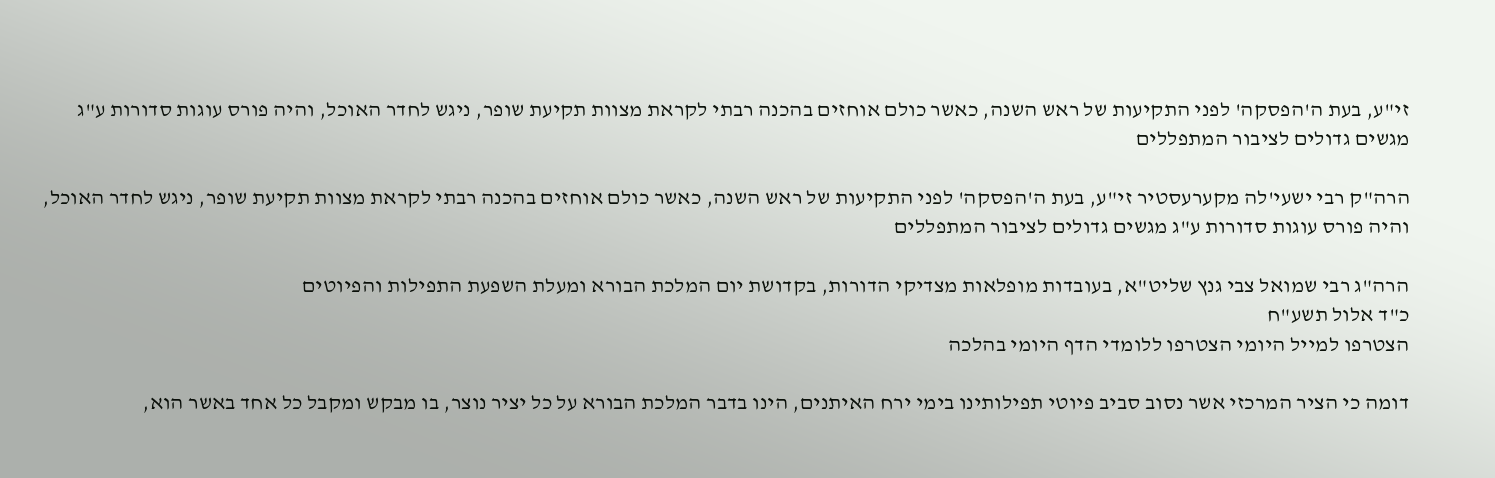זי"ע, בעת ה'הפסקה' לפני התקיעות של ראש השנה, כאשר כולם אוחזים בהכנה רבתי לקראת מצוות תקיעת שופר, ניגש לחדר האוכל, והיה פורס עוגות סדורות ע"ג מגשים גדולים לציבור המתפללים

הרה"ק רבי ישעי'לה מקערעסטיר זי"ע, בעת ה'הפסקה' לפני התקיעות של ראש השנה, כאשר כולם אוחזים בהכנה רבתי לקראת מצוות תקיעת שופר, ניגש לחדר האוכל, והיה פורס עוגות סדורות ע"ג מגשים גדולים לציבור המתפללים

הרה"ג רבי שמואל צבי גנץ שליט"א, בעובדות מופלאות מצדיקי הדורות, בקדושת יום המלכת הבורא ומעלת השפעת התפילות והפיוטים
כ"ד אלול תשע"ח
הצטרפו למייל היומי הצטרפו ללומדי הדף היומי בהלכה

דומה כי הציר המרכזי אשר נסוב סביב פיוטי תפילותינו בימי ירח האיתנים, הינו בדבר המלכת הבורא על כל יציר נוצר, בו מבקש ומקבל כל אחד באשר הוא,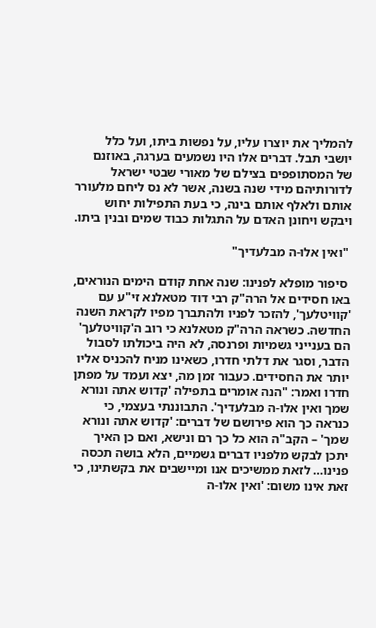להמליך את יוצרו עליו, על נפשות ביתו, ועל כלל יושבי תבל. דברים אלו היו נשמעים בערגה, באוזנם של המסתופפים בצילם של מאורי שבטי ישראל לדורותיהם מידי שנה בשנה, אשר לא נס ליחם מלעורר אותם ולאלף אותם בינה, כי בעת התפילות יחוש ויבקש ויחונן האדם על התגלות כבוד שמים ובנין ביתו.

 "ואין אלו-ה מבלעדיך"

 סיפור מופלא לפנינו: שנה אחת קודם הימים הנוראים, באו חסידים אל הרה"ק רבי דוד מטאלנא זי"ע עם 'קוויטלעך', להזכר לפניו ולהתברך מפיו לקראת השנה החדשה. כשראה הרה"ק מטאלנא כי רוב ה'קוויטלעך' הם בענייני גשמיות ופרנסה, לא היה ביכולתו לסבול הדבר, וסגר את דלתי חדרו, כשאינו מניח להכניס אליו יותר את החסידים. כעבור זמן מה, יצא ועמד על מפתן חדרו ואמר: "הנה אומרים בתפילה 'קדוש אתה ונורא שמך ואין אלו-ה מבלעדיך'. התבוננתי בעצמי, כי כנראה כך הוא פירושם של דברים: 'קדוש אתה ונורא שמך' – הקב"ה הוא כל כך רם ונישא, ואם כן האיך יתכן לבקש מלפניו דברים גשמיים, הלא בושה תכסה פנינו… לזאת ממשיכים אנו ומיישבים את בקשתינו, כי זאת אינו משום: 'ואין אלו-ה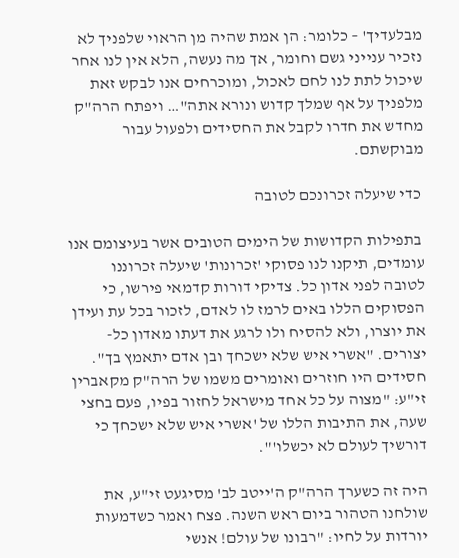מבלעדיך' – כלומר: הן אמת שהיה מן הראוי שלפניך לא נזכיר ענייני גשם וחומר, אך מה נעשה, הלא אין לנו אחר שיכול לתת לנו לחם לאכול, ומוכרחים אנו לבקש זאת מלפניך על אף שמלך קדוש ונורא אתה"… ויפתח הרה"ק מחדש את חדרו לקבל את החסידים ולפעול עבור מבוקשתם.

 כדי שיעלה זכרונכם לטובה

 בתפילות הקדושות של הימים הטובים אשר בעיצומם אנו עומדים, תיקנו לנו פסוקי 'זכרונות' שיעלה זכרוננו לטובה לפני אדון כל. צדיקי דורות קדמאי פירשו, כי הפסוקים הללו באים לרמז לו לאדם, לזכור בכל עת ועידן את יוצרו, ולא להסיח ולו לרגע את דעתו מאדון כל-יצורים. "אשרי איש שלא ישכחך ובן אדם יתאמץ בך". חסידים היו חוזרים ואומרים משמו של הרה"ק מקאברין זי"ע: "מצוה על כל אחד מישראל לחזור בפיו, פעם בחצי שעה, את התיבות הללו של 'אשרי איש שלא ישכחך כי דורשיך לעולם לא יכשלו'".

היה זה כשערך הרה"ק ה'ייטב לב' מסיגעט זי"ע, את שולחנו הטהור ביום ראש השנה. פצח ואמר כשדמעות יורדות על לחיו: "רבונו של עולם! אנשי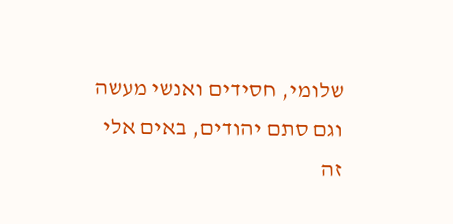שלומי, חסידים ואנשי מעשה וגם סתם יהודים, באים אלי זה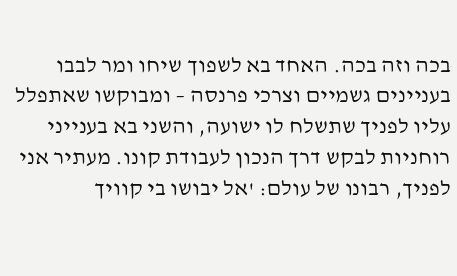בכה וזה בכה. האחד בא לשפוך שיחו ומר לבבו בעניינים גשמיים וצרכי פרנסה – ומבוקשו שאתפלל עליו לפניך שתשלח לו ישועה, והשני בא בענייני רוחניות לבקש דרך הנכון לעבודת קונו. מעתיר אני לפניך, רבונו של עולם: 'אל יבושו בי קוויך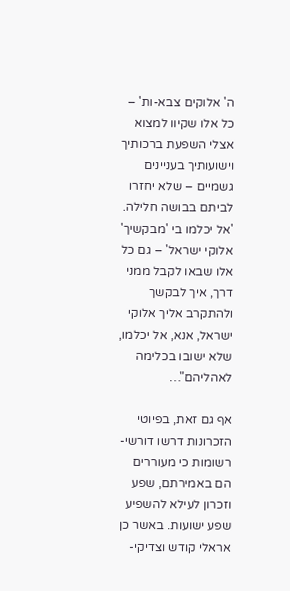ה' אלוקים צבא-ות' – כל אלו שקיוו למצוא אצלי השפעת ברכותיך וישועותיך בעניינים גשמיים – שלא יחזרו לביתם בבושה חלילה. 'אל יכלמו בי 'מבקשיך' אלוקי ישראל' – גם כל אלו שבאו לקבל ממני דרך, איך לבקשך ולהתקרב אליך אלוקי ישראל, אנא, אל יכלמו, שלא ישובו בכלימה לאהליהם"…

אף גם זאת, בפיוטי הזכרונות דרשו דורשי-רשומות כי מעוררים הם באמירתם, שפע וזכרון לעילא להשפיע שפע ישועות. באשר כן אראלי קודש וצדיקי-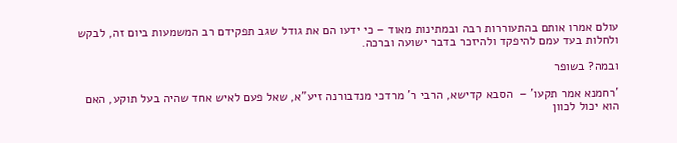עולם אמרו אותם בהתעוררות רבה ובמתינות מאוד – כי ידעו הם את גודל שגב תפקידם רב המשמעות ביום זה, לבקש ולחלות בעד עמם להיפקד ולהיזכר בדבר ישועה וברכה.

ובמה? בשופר

'רחמנא אמר תקעו' –  הסבא קדישא, הרבי ר' מרדכי מנדבורנה זיע"א, שאל פעם לאיש אחד שהיה בעל תוקע, האם הוא יכול לכוון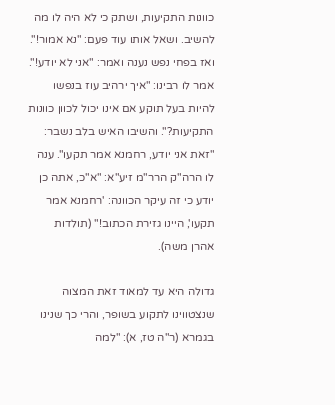כוונות התקיעות, ושתק כי לא היה לו מה להשיב. ושאל אותו עוד פעם: "נא אמור!".
ואז בפחי נפש נענה ואמר: "אני לא יודע!". אמר לו רבינו: "איך ירהיב עוז בנפשו להיות בעל תוקע אם אינו יכול לכוון כוונות התקיעות?". והשיבו האיש בלב נשבר: "זאת אני יודע, רחמנא אמר תקעו". ענה לו הרה"ק הרר"מ זיע"א: "א"כ, אתה כן יודע כי זה עיקר הכוונה: 'רחמנא אמר תקעו', היינו גזירת הכתוב!" (תולדות אהרן משה).

גדולה היא עד למאוד זאת המצוה שנצטווינו לתקוע בשופר, והרי כך שנינו בגמרא (ר"ה טז, א): "למה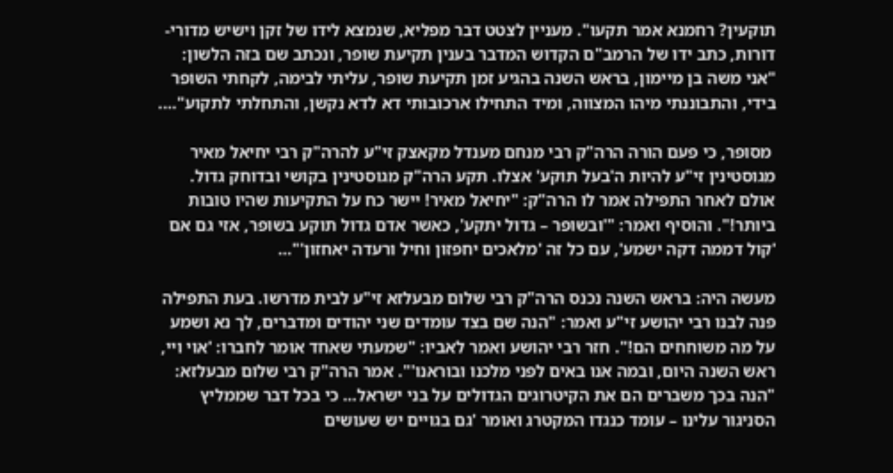תוקעין? רחמנא אמר תקעו". מעניין לצטט דבר מפליא, שנמצא לידו של זקן וישיש מדורי-דורות, כתב ידו של הרמב"ם הקדוש המדבר בענין תקיעת שופר, ונכתב שם בזה הלשון: "אני משה בן מיימון, בראש השנה בהגיע זמן תקיעת שופר, עליתי לבימה, לקחתי השופר בידי, והתבוננתי מיהו המצווה, ומיד התחילו ארכובותי דא לדא נקשן, והתחלתי לתקוע"….

 מסופר, כי פעם הורה הרה"ק רבי מנחם מענדל מקאצק זי"ע להרה"ק רבי יחיאל מאיר מגוסטינין זי"ע להיות ה'בעל תוקע' אצלו. תקע הרה"ק מגוסטינין בקושי ובדוחק גדול. אולם לאחר התפילה אמר לו הרה"ק: "יחיאל מאיר! יישר כח על התקיעות שהיו טובות ביותר!". והוסיף ואמר: "'ובשופר – גדול יתקע', כאשר אדם גדול תוקע בשופר, אזי גם אם 'קול דממה דקה ישמע', עם כל זה 'מלאכים יחפזון וחיל ורעדה יאחזון'"…

מעשה היה: בראש השנה נכנס הרה"ק רבי שלום מבעלזא זי"ע לבית מדרשו. בעת התפילה פנה לבנו רבי יהושע זי"ע ואמר: "הנה שם בצד עומדים שני יהודים ומדברים, לך נא ושמע על מה משוחחים הם!". חזר רבי יהושע ואמר לאביו: "שמעתי שאחד אומר לחברו: 'אוי ויי, ראש השנה היום, ובמה אנו באים לפני מלכנו ובוראנו'". אמר הרה"ק רבי שלום מבעלזא: "הנה בכך משברים הם את הקיטרוגים הגדולים על בני ישראל… כי בכל דבר שממליץ הסניגור עלינו – עומד כנגדו המקטרג ואומר 'גם בגויים יש שעושים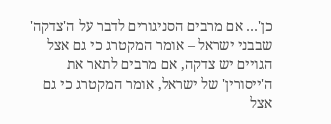כן'… אם מרבים הסניגורים לדבר על ה'צדקה' שבבני ישראל – אומר המקטרג כי גם אצל הגויים יש צדקה, אם מרבים לתאר את ה'ייסורין' של ישראל, אומר המקטרג כי גם אצל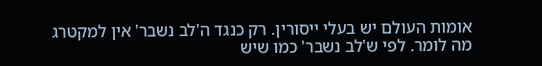אומות העולם יש בעלי ייסורין. רק כנגד ה'לב נשבר' אין למקטרג מה לומר. לפי ש'לב נשבר' כמו שיש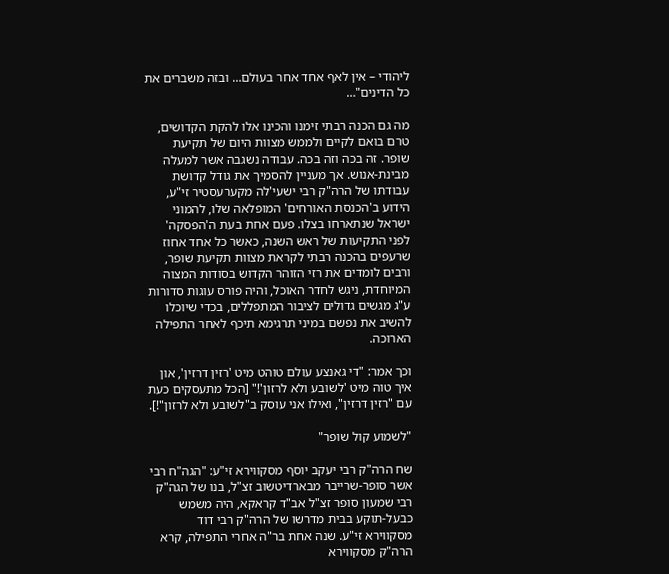ליהודי – אין לאף אחד אחר בעולם… ובזה משברים את כל הדינים"…

מה גם הכנה רבתי זימנו והכינו אלו להקת הקדושים, טרם בואם לקיים ולממש מצוות היום של תקיעת שופר. זה בכה וזה בכה. עבודה נשגבה אשר למעלה מבינת-אנוש. אך מעניין להסמיך את גודל קדושת עבודתו של הרה"ק רבי ישעי'לה מקערעסטיר זי"ע, הידוע ב'הכנסת האורחים' המופלאה שלו, להמוני ישראל שנתארחו בצלו. פעם אחת בעת ה'הפסקה' לפני התקיעות של ראש השנה, כאשר כל אחד אחוז שרעפים בהכנה רבתי לקראת מצוות תקיעת שופר, ורבים לומדים את רזי הזוהר הקדוש בסודות המצוה המיוחדת, ניגש לחדר האוכל, והיה פורס עוגות סדורות ע"ג מגשים גדולים לציבור המתפללים, בכדי שיוכלו להשיב את נפשם במיני תרגימא תיכף לאחר התפילה הארוכה.

וכך אמר: "די גאנצע עולם טוהט מיט 'רזין דרזין', און איך טוה מיט 'לשובע ולא לרזון'!" [הכל מתעסקים כעת עם "רזין דרזין", ואילו אני עוסק ב"לשובע ולא לרזון"!].

"לשמוע קול שופר"

שח הרה"ק רבי יעקב יוסף מסקווירא זי"ע: "הגה"ח רבי אשר סופר-שרייבר מבארדיטשוב זצ"ל, בנו של הגה"ק רבי שמעון סופר זצ"ל אב"ד קראקא, היה משמש כבעל-תוקע בבית מדרשו של הרה"ק רבי דוד מסקווירא זי"ע. שנה אחת בר"ה אחרי התפילה, קרא הרה"ק מסקווירא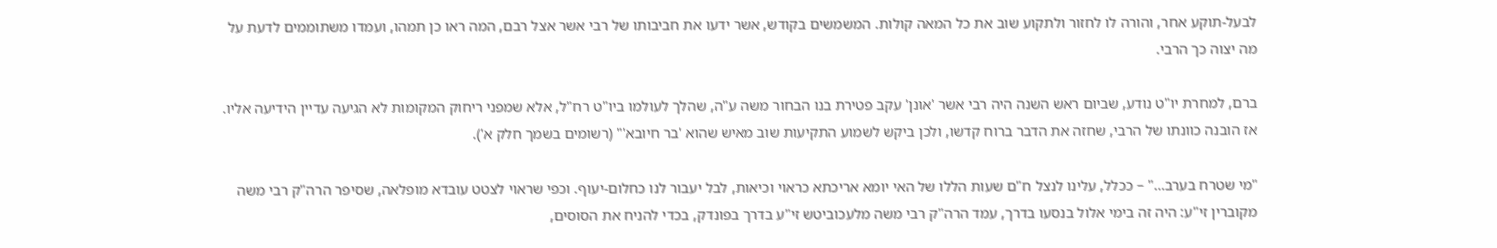לבעל-תוקע אחר, והורה לו לחזור ולתקוע שוב את כל המאה קולות. המשמשים בקודש, אשר ידעו את חביבותו של רבי אשר אצל רבם, המה ראו כן תמהו, ועמדו משתוממים לדעת על מה יצוה כך הרבי.

ברם, למחרת יו"ט נודע, שביום ראש השנה היה רבי אשר 'אונן' עקב פטירת בנו הבחור משה ע"ה, שהלך לעולמו ביו"ט רח"ל, אלא שמפני ריחוק המקומות לא הגיעה עדיין הידיעה אליו. אז הובנה כוונתו של הרבי, שחזה את הדבר ברוח קדשו, ולכן ביקש לשמוע התקיעות שוב מאיש שהוא 'בר חיובא'" (רשומים בשמך חלק א').

"מי שטרח בערב…" – ככלל, עלינו לנצל ח"ם שעות הללו של האי יומא אריכתא כראוי וכיאות, לבל יעבור לנו כחלום-יעוף. וכפי שראוי לצטט עובדא מופלאה, שסיפר הרה"ק רבי משה מקוברין זי"ע: היה זה בימי אלול בנסעו בדרך, עמד הרה"ק רבי משה מלעכוביטש זי"ע בדרך בפונדק, בכדי להניח את הסוסים,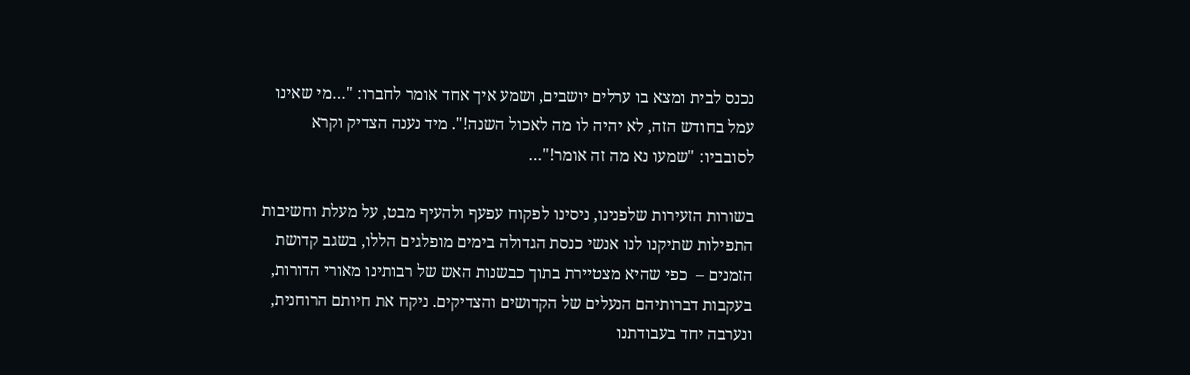נכנס לבית ומצא בו ערלים יושבים, ושמע איך אחד אומר לחברו: "…מי שאינו עמל בחודש הזה, לא יהיה לו מה לאכול השנה!". מיד נענה הצדיק וקרא לסובביו: "שמעו נא מה זה אומר!"…

בשורות הזעירות שלפנינו, ניסינו לפקוח עפעף ולהעיף מבט, על מעלת וחשיבות התפילות שתיקנו לנו אנשי כנסת הגדולה בימים מופלגים הללו, בשגב קדושת הזמנים –  כפי שהיא מצטיירת בתוך כבשנות האש של רבותינו מאורי הדורות, בעקבות דברותיהם הנעלים של הקדושים והצדיקים. ניקח את חיותם הרוחנית, ונערבה יחד בעבודתנו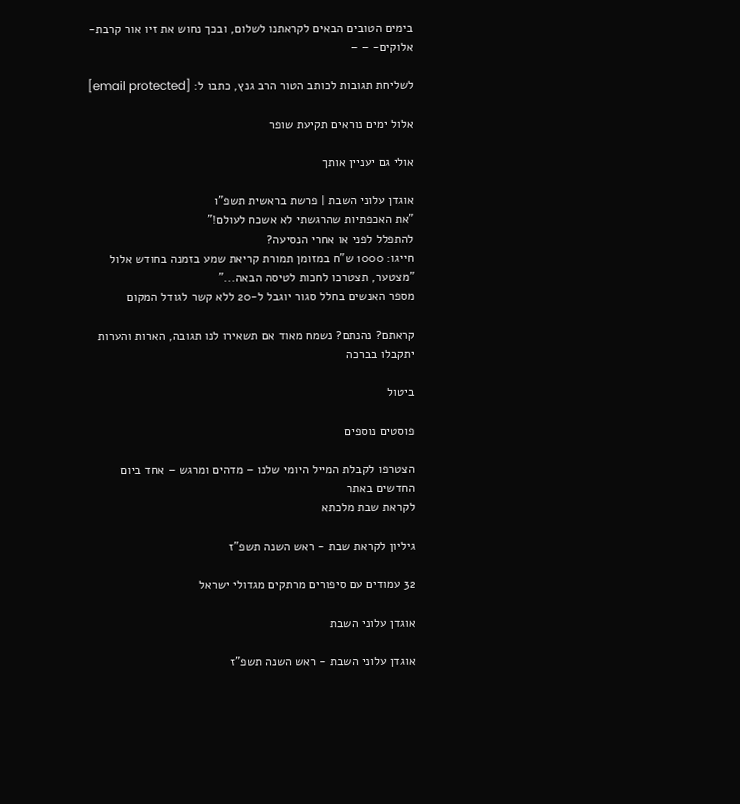בימים הטובים הבאים לקראתנו לשלום, ובכך נחוש את זיו אור קרבת-אלוקים- – –

לשליחת תגובות לכותב הטור הרב גנץ, כתבו ל: [email protected]

אלול ימים נוראים תקיעת שופר

אולי גם יעניין אותך

אוגדן עלוני השבת | פרשת בראשית תשפ"ו
"את האכפתיות שהרגשתי לא אשכח לעולם!"
להתפלל לפני או אחרי הנסיעה?
חייגו: 1000 ש"ח במזומן תמורת קריאת שמע בזמנה בחודש אלול
"מצטער, תצטרכו לחכות לטיסה הבאה..."
מספר האנשים בחלל סגור יוגבל ל-20 ללא קשר לגודל המקום

קראתם? נהנתם? נשמח מאוד אם תשאירו לנו תגובה, הארות והערות יתקבלו בברכה

ביטול

פוסטים נוספים

הצטרפו לקבלת המייל היומי שלנו – מדהים ומרגש – אחד ביום
החדשים באתר
לקראת שבת מלכתא

גיליון לקראת שבת - ראש השנה תשפ"ז

32 עמודים עם סיפורים מרתקים מגדולי ישראל

אוגדן עלוני השבת

אוגדן עלוני השבת - ראש השנה תשפ"ז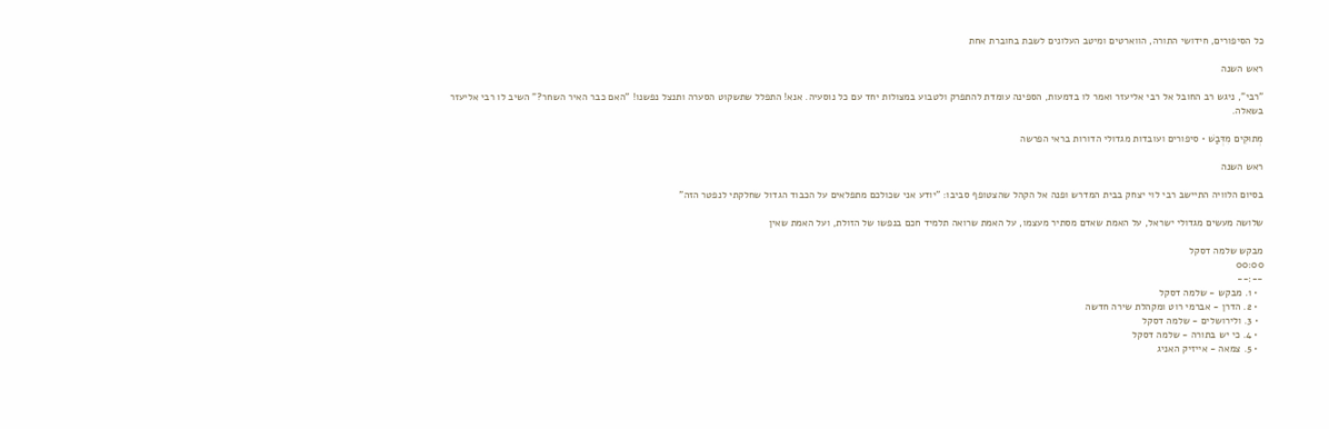כל הסיפורים, חידושי התורה, הווארטים ומיטב העלונים לשבת בחוברת אחת

ראש השנה

"רבי", ניגש רב החובל אל רבי אליעזר ואמר לו בדמעות, הספינה עומדת להתפרק ולטבוע במצולות יחד עם כל נוסעיה. אנא! התפלל שתשקוט הסערה ותנצל נפשנו! "האם כבר האיר השחר?" השיב לו רבי אליעזר בשאלה.

מְתוּקִים מִדְּבַשׁ • סיפורים ועובדות מגדולי הדורות בראי הפרשה

ראש השנה

בסיום הלוויה התיישב רבי לוי יצחק בבית המדרש ופנה אל הקהל שהצטופף סביבו: "יודע אני שכולכם מתפלאים על הכבוד הגדול שחלקתי לנפטר הזה"

שלושה מעשים מגדולי ישראל, על האמת שאדם מסתיר מעצמו, על האמת שרואה תלמיד חכם בנפשו של הזולת, ועל האמת שאין

מבקש שלמה דסקל
00:00
--:--
  • 1. מבקש - שלמה דסקל
  • 2. הדרן - אברמי רוט ומקהלת שירה חדשה
  • 3. ולירושלים - שלמה דסקל
  • 4. כי יש בתורה - שלמה דסקל
  • 5. צמאה - אייזיק האניג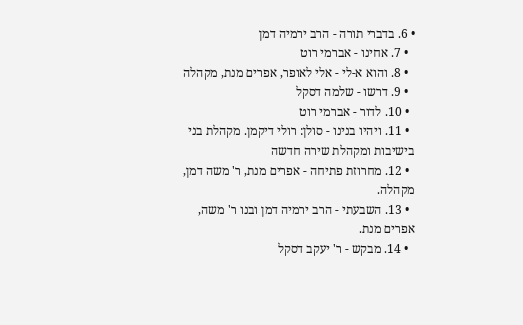• 6. בדברי תורה - הרב ירמיה דמן
  • 7. אחינו - אברמי רוט
  • 8. והוא א-לי - אלי לאופר, אפרים מנת, מקהלה
  • 9. דרשו - שלמה דסקל
  • 10. לדור - אברמי רוט
  • 11. ויהיו בנינו - סולן: רולי דיקמן. מקהלת בני בישיבות ומקהלת שירה חדשה
  • 12. מחרוזת פתיחה - אפרים מנת, ר' משה דמן, מקהלה.
  • 13. השבעתי - הרב ירמיה דמן ובנו ר' משה, אפרים מנת.
  • 14. מבקש - ר' יעקב דסקל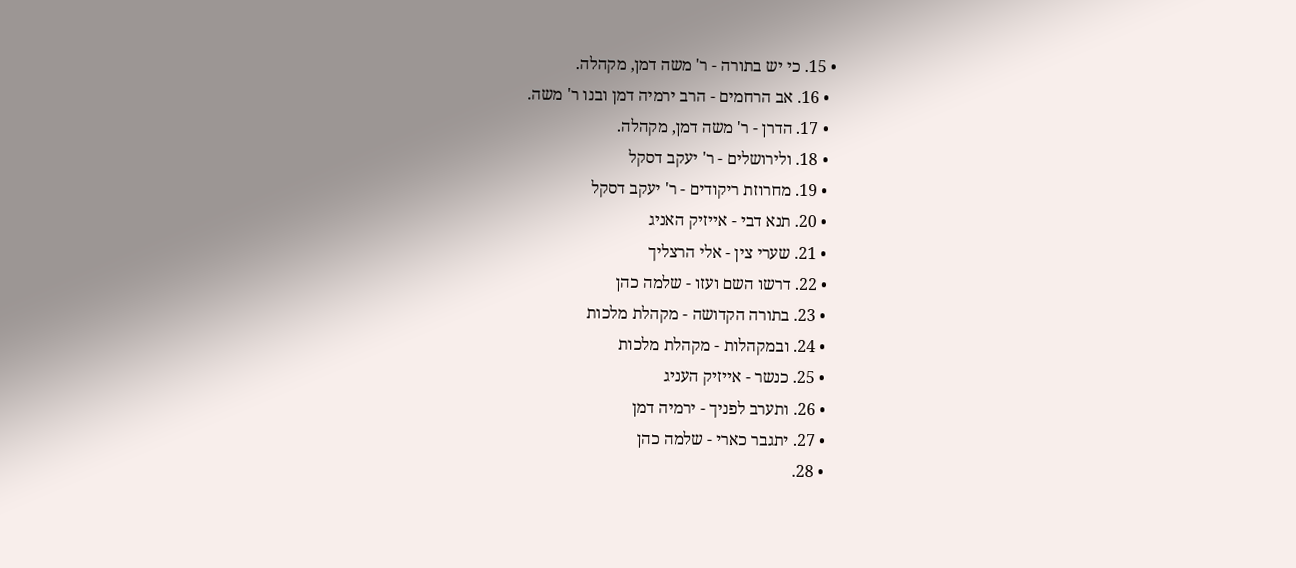• 15. כי יש בתורה - ר' משה דמן, מקהלה.
  • 16. אב הרחמים - הרב ירמיה דמן ובנו ר' משה.
  • 17. הדרן - ר' משה דמן, מקהלה.
  • 18. ולירושלים - ר' יעקב דסקל
  • 19. מחרוזת ריקודים - ר' יעקב דסקל
  • 20. תנא דבי - אייזיק האניג
  • 21. שערי צין - אלי הרצליך
  • 22. דרשו השם ועזו - שלמה כהן
  • 23. בתורה הקדושה - מקהלת מלכות
  • 24. ובמקהלות - מקהלת מלכות
  • 25. כנשר - אייזיק העניג
  • 26. ותערב לפניך - ירמיה דמן
  • 27. יתגבר כארי - שלמה כהן
  • 28.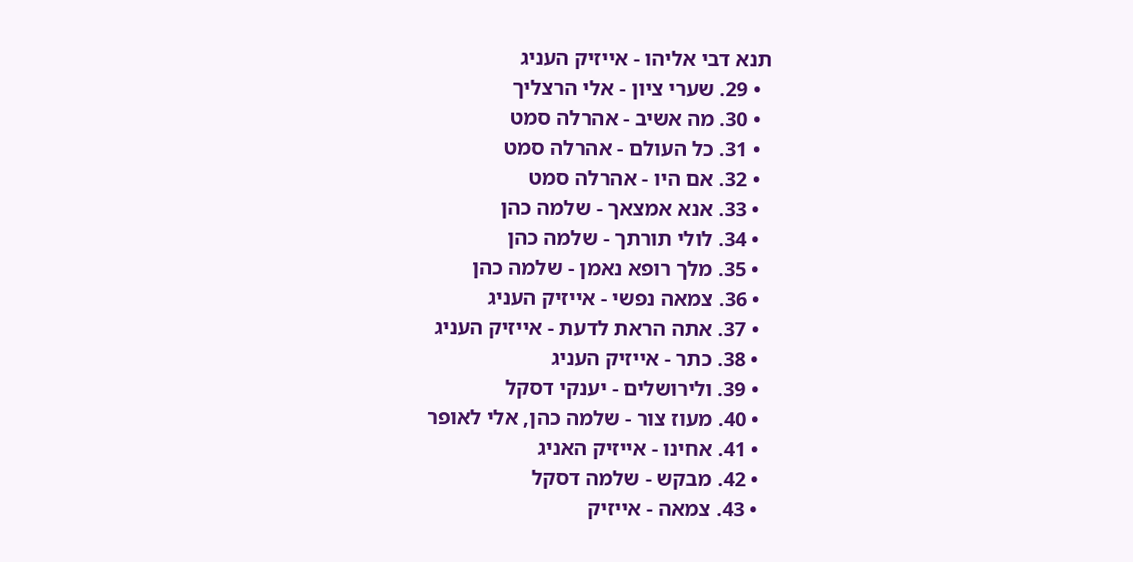תנא דבי אליהו - אייזיק העניג
  • 29. שערי ציון - אלי הרצליך
  • 30. מה אשיב - אהרלה סמט
  • 31. כל העולם - אהרלה סמט
  • 32. אם היו - אהרלה סמט
  • 33. אנא אמצאך - שלמה כהן
  • 34. לולי תורתך - שלמה כהן
  • 35. מלך רופא נאמן - שלמה כהן
  • 36. צמאה נפשי - אייזיק העניג
  • 37. אתה הראת לדעת - אייזיק העניג
  • 38. כתר - אייזיק העניג
  • 39. ולירושלים - יענקי דסקל
  • 40. מעוז צור - שלמה כהן, אלי לאופר
  • 41. אחינו - אייזיק האניג
  • 42. מבקש - שלמה דסקל
  • 43. צמאה - אייזיק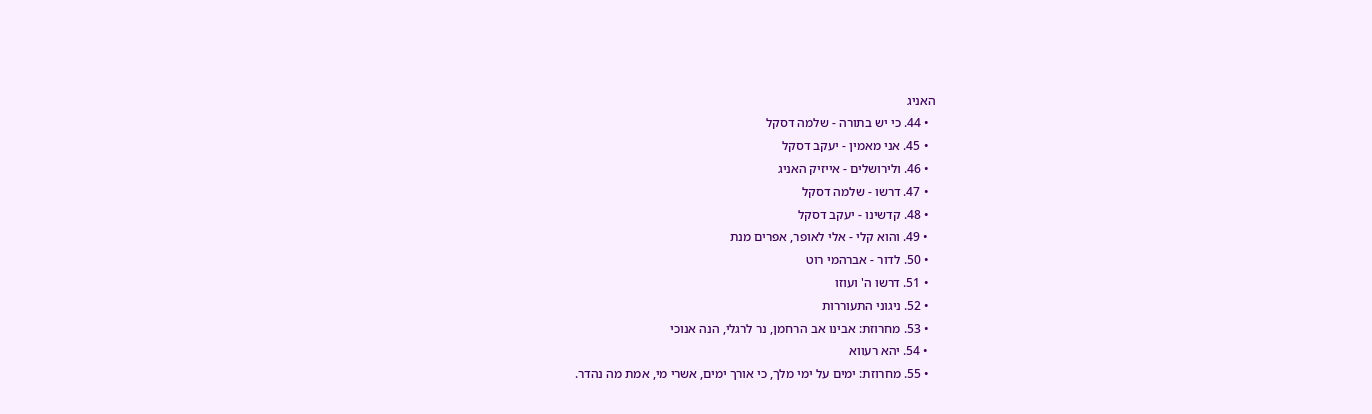האניג
  • 44. כי יש בתורה - שלמה דסקל
  • 45. אני מאמין - יעקב דסקל
  • 46. ולירושלים - אייזיק האניג
  • 47. דרשו - שלמה דסקל
  • 48. קדשינו - יעקב דסקל
  • 49. והוא קלי - אלי לאופר, אפרים מנת
  • 50. לדור - אברהמי רוט
  • 51. דרשו ה' ועוזו
  • 52. ניגוני התעוררות
  • 53. מחרוזת: אבינו אב הרחמן, נר לרגלי, הנה אנוכי
  • 54. יהא רעווא
  • 55. מחרוזת: ימים על ימי מלך, כי אורך ימים, אשרי מי, אמת מה נהדר.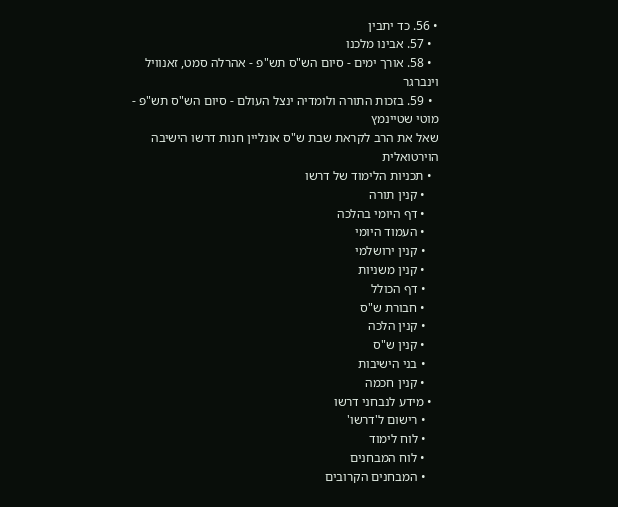• 56. כד יתבין
  • 57. אבינו מלכנו
  • 58. אורך ימים - סיום הש"ס תש"פ - אהרלה סמט, זאנוויל וינברגר
  • 59. בזכות התורה ולומדיה ינצל העולם - סיום הש"ס תש"פ - מוטי שטיינמץ
שאל את הרב לקראת שבת ש"ס אונליין חנות דרשו הישיבה הוירטואלית
  • תכניות הלימוד של דרשו
    • קנין תורה
    • דף היומי בהלכה
    • העמוד היומי
    • קנין ירושלמי
    • קנין משניות
    • דף הכולל
    • חבורת ש"ס
    • קנין הלכה
    • קנין ש"ס
    • בני הישיבות
    • קנין חכמה
  • מידע לנבחני דרשו
    • רישום ל'דרשו'
    • לוח לימוד
    • לוח המבחנים
    • המבחנים הקרובים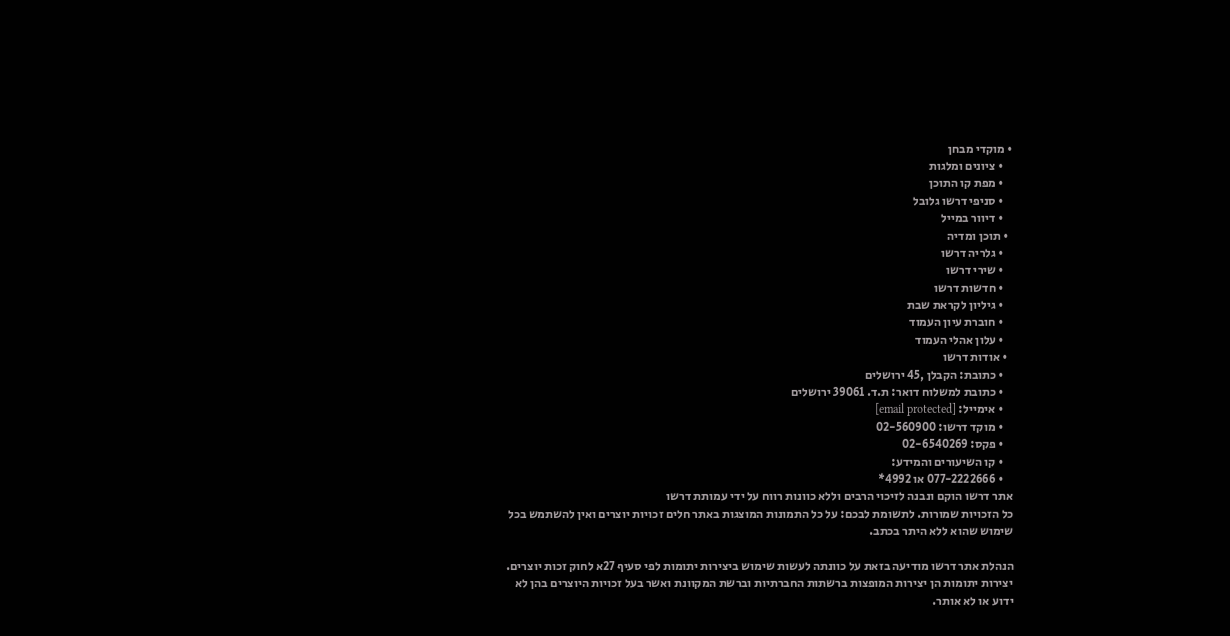• מוקדי מבחן
    • ציונים ומלגות
    • מפת קו התוכן
    • סניפי דרשו גלובל
    • דיוור במייל
  • תוכן ומדיה
    • גלריה דרשו
    • שירי דרשו
    • חדשות דרשו
    • גיליון לקראת שבת
    • חוברת עיון העמוד
    • עלון אהלי העמוד
  • אודות דרשו
    • כתובת: הקבלן ,45 ירושלים
    • כתובת למשלוח דואר: ת.ד. 39061 ירושלים
    • אימייל: [email protected]
    • מוקד דרשו: 02-560900
    • פקס: 02-6540269
    • קו השיעורים והמידע:
    • 077-2222666 או 4992*
אתר דרשו הוקם ונבנה לזיכוי הרבים וללא כוונות רווח על ידי עמותת דרשו
כל הזכויות שמורות. לתשומת לבכם: על כל התמונות המוצגות באתר חלים זכויות יוצרים ואין להשתמש בכל שימוש שהוא ללא היתר בכתב.

הנהלת אתר דרשו מודיעה בזאת על כוונתה לעשות שימוש ביצירות יתומות לפי סעיף 27א לחוק זכות יוצרים.
יצירות יתומות הן יצירות המופצות ברשתות החברתיות וברשת המקוונת ואשר בעל זכויות היוצרים בהן לא ידוע או לא אותר.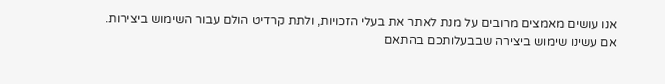אנו עושים מאמצים מרובים על מנת לאתר את בעלי הזכויות, ולתת קרדיט הולם עבור השימוש ביצירות.
אם עשינו שימוש ביצירה שבבעלותכם בהתאם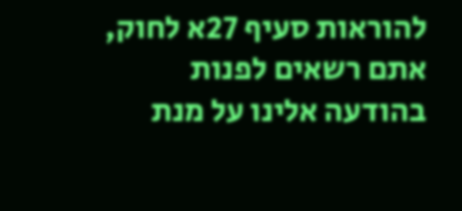להוראות סעיף 27א לחוק, אתם רשאים לפנות בהודעה אלינו על מנת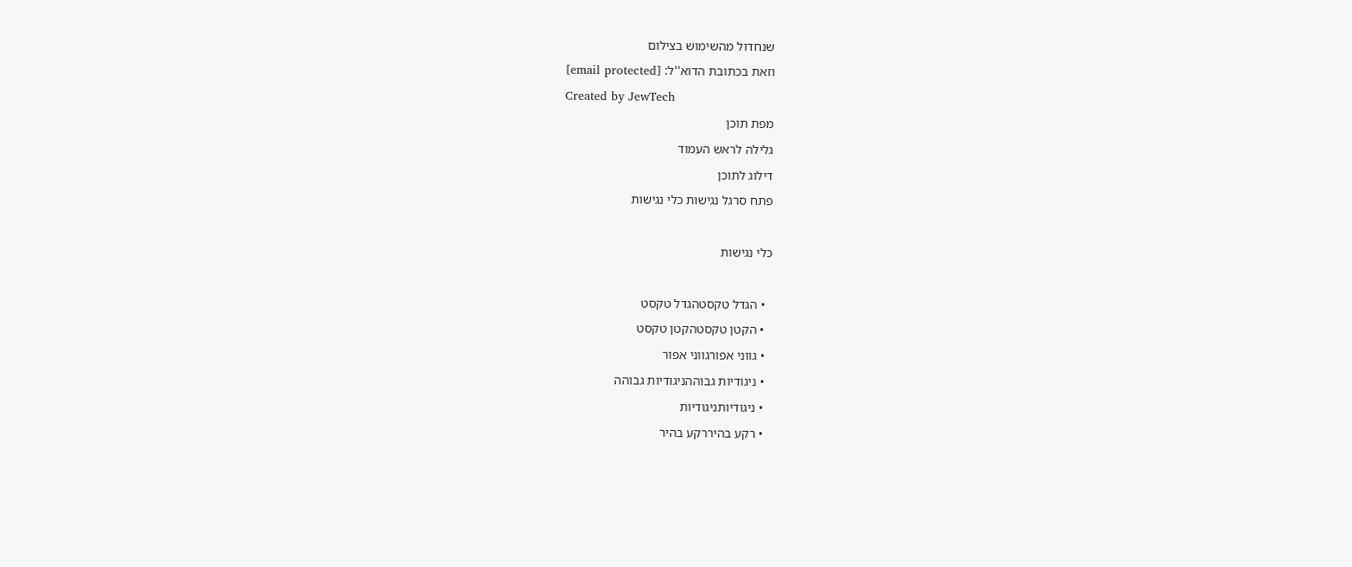שנחדול מהשימוש בצילום
וזאת בכתובת הדוא''ל: [email protected]
Created by JewTech
מפת תוכן
גלילה לראש העמוד
דילוג לתוכן
פתח סרגל נגישות כלי נגישות

כלי נגישות

  • הגדל טקסטהגדל טקסט
  • הקטן טקסטהקטן טקסט
  • גווני אפורגווני אפור
  • ניגודיות גבוההניגודיות גבוהה
  • ניגודיותניגודיות
  • רקע בהיררקע בהיר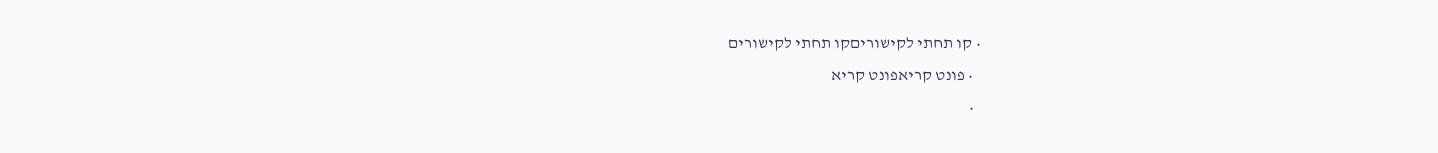• קו תחתי לקישוריםקו תחתי לקישורים
  • פונט קריאפונט קריא
  •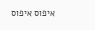איפוס איפוס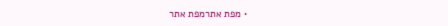• מפת אתרמפת אתר